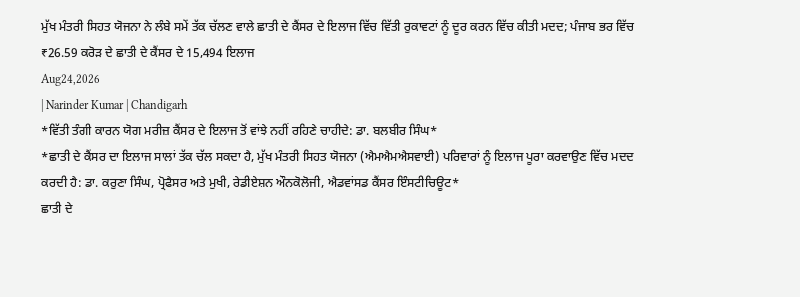ਮੁੱਖ ਮੰਤਰੀ ਸਿਹਤ ਯੋਜਨਾ ਨੇ ਲੰਬੇ ਸਮੇਂ ਤੱਕ ਚੱਲਣ ਵਾਲੇ ਛਾਤੀ ਦੇ ਕੈਂਸਰ ਦੇ ਇਲਾਜ ਵਿੱਚ ਵਿੱਤੀ ਰੁਕਾਵਟਾਂ ਨੂੰ ਦੂਰ ਕਰਨ ਵਿੱਚ ਕੀਤੀ ਮਦਦ; ਪੰਜਾਬ ਭਰ ਵਿੱਚ ₹26.59 ਕਰੋੜ ਦੇ ਛਾਤੀ ਦੇ ਕੈਂਸਰ ਦੇ 15,494 ਇਲਾਜ
Aug24,2026
| Narinder Kumar | Chandigarh
*ਵਿੱਤੀ ਤੰਗੀ ਕਾਰਨ ਯੋਗ ਮਰੀਜ਼ ਕੈਂਸਰ ਦੇ ਇਲਾਜ ਤੋਂ ਵਾਂਝੇ ਨਹੀਂ ਰਹਿਣੇ ਚਾਹੀਦੇ: ਡਾ. ਬਲਬੀਰ ਸਿੰਘ*
*ਛਾਤੀ ਦੇ ਕੈਂਸਰ ਦਾ ਇਲਾਜ ਸਾਲਾਂ ਤੱਕ ਚੱਲ ਸਕਦਾ ਹੈ, ਮੁੱਖ ਮੰਤਰੀ ਸਿਹਤ ਯੋਜਨਾ (ਐਮਐਮਐਸਵਾਈ) ਪਰਿਵਾਰਾਂ ਨੂੰ ਇਲਾਜ ਪੂਰਾ ਕਰਵਾਉਣ ਵਿੱਚ ਮਦਦ ਕਰਦੀ ਹੈ: ਡਾ. ਕਰੁਣਾ ਸਿੰਘ, ਪ੍ਰੋਫੈਸਰ ਅਤੇ ਮੁਖੀ, ਰੇਡੀਏਸ਼ਨ ਔਨਕੋਲੋਜੀ, ਐਡਵਾਂਸਡ ਕੈਂਸਰ ਇੰਸਟੀਚਿਊਟ*
ਛਾਤੀ ਦੇ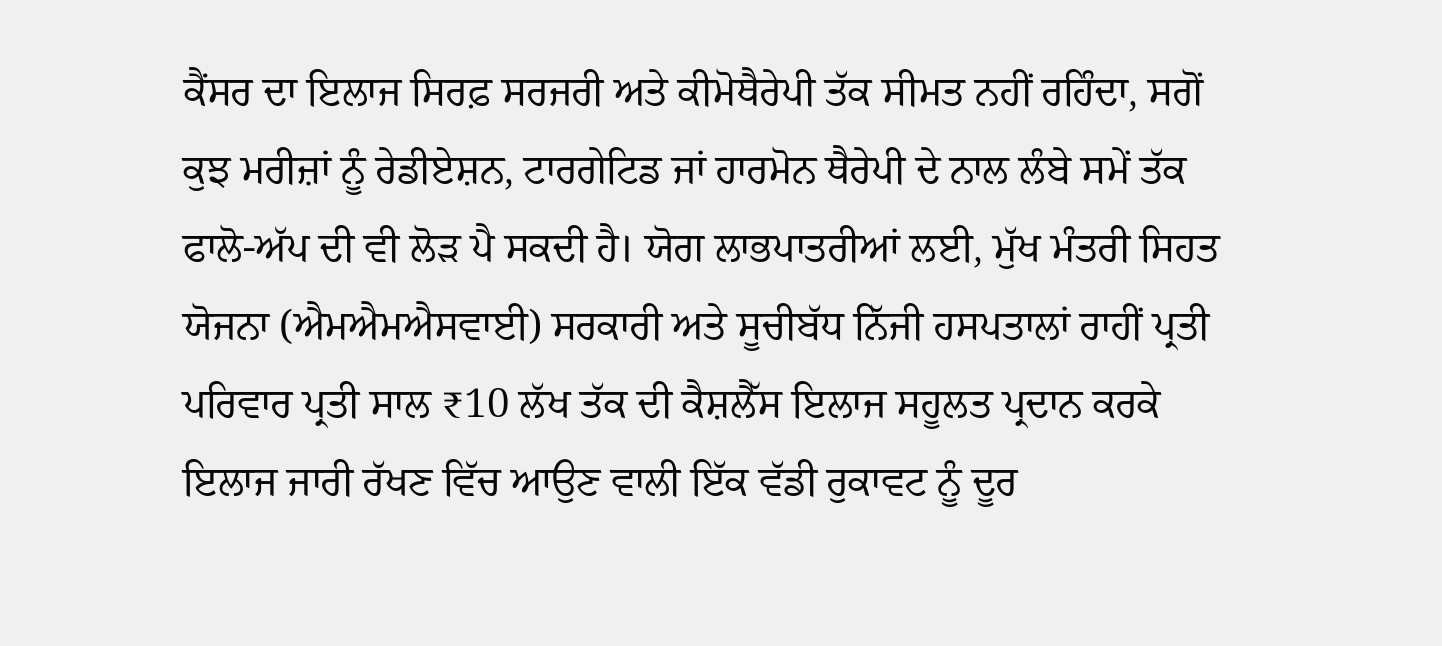ਕੈਂਸਰ ਦਾ ਇਲਾਜ ਸਿਰਫ਼ ਸਰਜਰੀ ਅਤੇ ਕੀਮੋਥੈਰੇਪੀ ਤੱਕ ਸੀਮਤ ਨਹੀਂ ਰਹਿੰਦਾ, ਸਗੋਂ ਕੁਝ ਮਰੀਜ਼ਾਂ ਨੂੰ ਰੇਡੀਏਸ਼ਨ, ਟਾਰਗੇਟਿਡ ਜਾਂ ਹਾਰਮੋਨ ਥੈਰੇਪੀ ਦੇ ਨਾਲ ਲੰਬੇ ਸਮੇਂ ਤੱਕ ਫਾਲੋ-ਅੱਪ ਦੀ ਵੀ ਲੋੜ ਪੈ ਸਕਦੀ ਹੈ। ਯੋਗ ਲਾਭਪਾਤਰੀਆਂ ਲਈ, ਮੁੱਖ ਮੰਤਰੀ ਸਿਹਤ ਯੋਜਨਾ (ਐਮਐਮਐਸਵਾਈ) ਸਰਕਾਰੀ ਅਤੇ ਸੂਚੀਬੱਧ ਨਿੱਜੀ ਹਸਪਤਾਲਾਂ ਰਾਹੀਂ ਪ੍ਰਤੀ ਪਰਿਵਾਰ ਪ੍ਰਤੀ ਸਾਲ ₹10 ਲੱਖ ਤੱਕ ਦੀ ਕੈਸ਼ਲੈੱਸ ਇਲਾਜ ਸਹੂਲਤ ਪ੍ਰਦਾਨ ਕਰਕੇ ਇਲਾਜ ਜਾਰੀ ਰੱਖਣ ਵਿੱਚ ਆਉਣ ਵਾਲੀ ਇੱਕ ਵੱਡੀ ਰੁਕਾਵਟ ਨੂੰ ਦੂਰ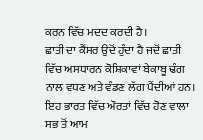ਕਰਨ ਵਿੱਚ ਮਦਦ ਕਰਦੀ ਹੈ।
ਛਾਤੀ ਦਾ ਕੈਂਸਰ ਉਦੋਂ ਹੁੰਦਾ ਹੈ ਜਦੋਂ ਛਾਤੀ ਵਿੱਚ ਅਸਧਾਰਨ ਕੋਸ਼ਿਕਾਵਾਂ ਬੇਕਾਬੂ ਢੰਗ ਨਾਲ ਵਧਣ ਅਤੇ ਵੰਡਣ ਲੱਗ ਪੈਂਦੀਆਂ ਹਨ। ਇਹ ਭਾਰਤ ਵਿੱਚ ਔਰਤਾਂ ਵਿੱਚ ਹੋਣ ਵਾਲਾ ਸਭ ਤੋਂ ਆਮ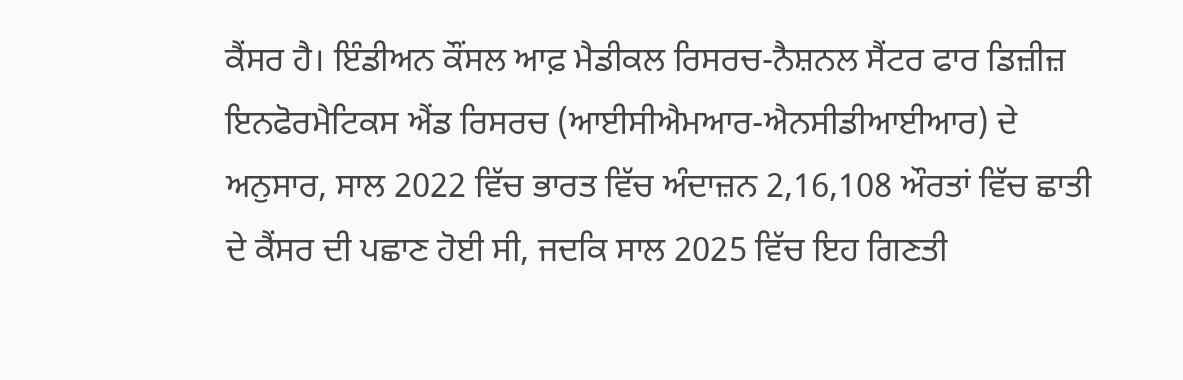ਕੈਂਸਰ ਹੈ। ਇੰਡੀਅਨ ਕੌਂਸਲ ਆਫ਼ ਮੈਡੀਕਲ ਰਿਸਰਚ-ਨੈਸ਼ਨਲ ਸੈਂਟਰ ਫਾਰ ਡਿਜ਼ੀਜ਼ ਇਨਫੋਰਮੈਟਿਕਸ ਐਂਡ ਰਿਸਰਚ (ਆਈਸੀਐਮਆਰ-ਐਨਸੀਡੀਆਈਆਰ) ਦੇ ਅਨੁਸਾਰ, ਸਾਲ 2022 ਵਿੱਚ ਭਾਰਤ ਵਿੱਚ ਅੰਦਾਜ਼ਨ 2,16,108 ਔਰਤਾਂ ਵਿੱਚ ਛਾਤੀ ਦੇ ਕੈਂਸਰ ਦੀ ਪਛਾਣ ਹੋਈ ਸੀ, ਜਦਕਿ ਸਾਲ 2025 ਵਿੱਚ ਇਹ ਗਿਣਤੀ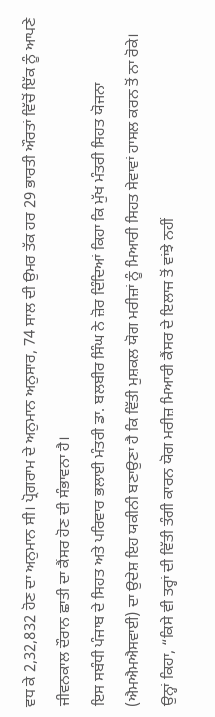ਵਧ ਕੇ 2,32,832 ਹੋਣ ਦਾ ਅਨੁਮਾਨ ਸੀ। ਪ੍ਰੋਗਰਾਮ ਦੇ ਅਨੁਮਾਨ ਅਨੁਸਾਰ, 74 ਸਾਲ ਦੀ ਉਮਰ ਤੱਕ ਹਰ 29 ਭਾਰਤੀ ਔਰਤਾਂ ਵਿੱਚੋਂ ਇੱਕ ਨੂੰ ਆਪਣੇ ਜੀਵਨਕਾਲ ਦੌਰਾਨ ਛਾਤੀ ਦਾ ਕੈਂਸਰ ਹੋਣ ਦੀ ਸੰਭਾਵਨਾ ਹੈ।
ਇਸ ਸਬੰਧੀ ਪੰਜਾਬ ਦੇ ਸਿਹਤ ਅਤੇ ਪਰਿਵਾਰ ਭਲਾਈ ਮੰਤਰੀ ਡਾ. ਬਲਬੀਰ ਸਿੰਘ ਨੇ ਜ਼ੋਰ ਦਿੰਦਿਆਂ ਕਿਹਾ ਕਿ ਮੁੱਖ ਮੰਤਰੀ ਸਿਹਤ ਯੋਜਨਾ (ਐਮਐਮਐਸਵਾਈ) ਦਾ ਉਦੇਸ਼ ਇਹ ਯਕੀਨੀ ਬਣਾਉਣਾ ਹੈ ਕਿ ਵਿੱਤੀ ਮੁਸ਼ਕਲ ਯੋਗ ਮਰੀਜ਼ਾਂ ਨੂੰ ਮਿਆਰੀ ਸਿਹਤ ਸੇਵਾਵਾਂ ਹਾਸਲ ਕਰਨ ਤੋਂ ਨਾ ਰੋਕੇ। ਉਨ੍ਹਾਂ ਕਿਹਾ, “ਕਿਸੇ ਵੀ ਤਰ੍ਹਾਂ ਦੀ ਵਿੱਤੀ ਤੰਗੀ ਕਾਰਨ ਯੋਗ ਮਰੀਜ਼ ਮਿਆਰੀ ਕੈਂਸਰ ਦੇ ਇਲਾਜ ਤੋਂ ਵਾਂਝੇ ਨਹੀਂ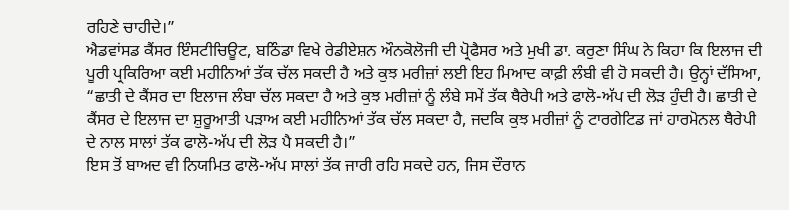ਰਹਿਣੇ ਚਾਹੀਦੇ।”
ਐਡਵਾਂਸਡ ਕੈਂਸਰ ਇੰਸਟੀਚਿਊਟ, ਬਠਿੰਡਾ ਵਿਖੇ ਰੇਡੀਏਸ਼ਨ ਔਨਕੋਲੋਜੀ ਦੀ ਪ੍ਰੋਫੈਸਰ ਅਤੇ ਮੁਖੀ ਡਾ. ਕਰੁਣਾ ਸਿੰਘ ਨੇ ਕਿਹਾ ਕਿ ਇਲਾਜ ਦੀ ਪੂਰੀ ਪ੍ਰਕਿਰਿਆ ਕਈ ਮਹੀਨਿਆਂ ਤੱਕ ਚੱਲ ਸਕਦੀ ਹੈ ਅਤੇ ਕੁਝ ਮਰੀਜ਼ਾਂ ਲਈ ਇਹ ਮਿਆਦ ਕਾਫ਼ੀ ਲੰਬੀ ਵੀ ਹੋ ਸਕਦੀ ਹੈ। ਉਨ੍ਹਾਂ ਦੱਸਿਆ, “ਛਾਤੀ ਦੇ ਕੈਂਸਰ ਦਾ ਇਲਾਜ ਲੰਬਾ ਚੱਲ ਸਕਦਾ ਹੈ ਅਤੇ ਕੁਝ ਮਰੀਜ਼ਾਂ ਨੂੰ ਲੰਬੇ ਸਮੇਂ ਤੱਕ ਥੈਰੇਪੀ ਅਤੇ ਫਾਲੋ-ਅੱਪ ਦੀ ਲੋੜ ਹੁੰਦੀ ਹੈ। ਛਾਤੀ ਦੇ ਕੈਂਸਰ ਦੇ ਇਲਾਜ ਦਾ ਸ਼ੁਰੂਆਤੀ ਪੜਾਅ ਕਈ ਮਹੀਨਿਆਂ ਤੱਕ ਚੱਲ ਸਕਦਾ ਹੈ, ਜਦਕਿ ਕੁਝ ਮਰੀਜ਼ਾਂ ਨੂੰ ਟਾਰਗੇਟਿਡ ਜਾਂ ਹਾਰਮੋਨਲ ਥੈਰੇਪੀ ਦੇ ਨਾਲ ਸਾਲਾਂ ਤੱਕ ਫਾਲੋ-ਅੱਪ ਦੀ ਲੋੜ ਪੈ ਸਕਦੀ ਹੈ।”
ਇਸ ਤੋਂ ਬਾਅਦ ਵੀ ਨਿਯਮਿਤ ਫਾਲੋ-ਅੱਪ ਸਾਲਾਂ ਤੱਕ ਜਾਰੀ ਰਹਿ ਸਕਦੇ ਹਨ, ਜਿਸ ਦੌਰਾਨ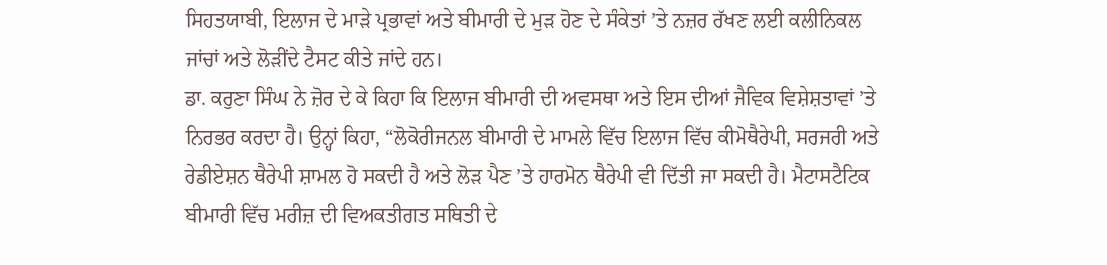ਸਿਹਤਯਾਬੀ, ਇਲਾਜ ਦੇ ਮਾੜੇ ਪ੍ਰਭਾਵਾਂ ਅਤੇ ਬੀਮਾਰੀ ਦੇ ਮੁੜ ਹੋਣ ਦੇ ਸੰਕੇਤਾਂ ’ਤੇ ਨਜ਼ਰ ਰੱਖਣ ਲਈ ਕਲੀਨਿਕਲ ਜਾਂਚਾਂ ਅਤੇ ਲੋੜੀਂਦੇ ਟੈਸਟ ਕੀਤੇ ਜਾਂਦੇ ਹਨ।
ਡਾ. ਕਰੁਣਾ ਸਿੰਘ ਨੇ ਜ਼ੋਰ ਦੇ ਕੇ ਕਿਹਾ ਕਿ ਇਲਾਜ ਬੀਮਾਰੀ ਦੀ ਅਵਸਥਾ ਅਤੇ ਇਸ ਦੀਆਂ ਜੈਵਿਕ ਵਿਸ਼ੇਸ਼ਤਾਵਾਂ ’ਤੇ ਨਿਰਭਰ ਕਰਦਾ ਹੈ। ਉਨ੍ਹਾਂ ਕਿਹਾ, “ਲੋਕੋਰੀਜਨਲ ਬੀਮਾਰੀ ਦੇ ਮਾਮਲੇ ਵਿੱਚ ਇਲਾਜ ਵਿੱਚ ਕੀਮੋਥੈਰੇਪੀ, ਸਰਜਰੀ ਅਤੇ ਰੇਡੀਏਸ਼ਨ ਥੈਰੇਪੀ ਸ਼ਾਮਲ ਹੋ ਸਕਦੀ ਹੈ ਅਤੇ ਲੋੜ ਪੈਣ ’ਤੇ ਹਾਰਮੋਨ ਥੈਰੇਪੀ ਵੀ ਦਿੱਤੀ ਜਾ ਸਕਦੀ ਹੈ। ਮੈਟਾਸਟੈਟਿਕ ਬੀਮਾਰੀ ਵਿੱਚ ਮਰੀਜ਼ ਦੀ ਵਿਅਕਤੀਗਤ ਸਥਿਤੀ ਦੇ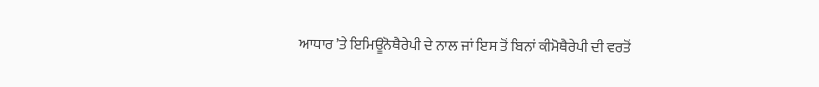ਆਧਾਰ ’ਤੇ ਇਮਿਊਨੋਥੈਰੇਪੀ ਦੇ ਨਾਲ ਜਾਂ ਇਸ ਤੋਂ ਬਿਨਾਂ ਕੀਮੋਥੈਰੇਪੀ ਦੀ ਵਰਤੋਂ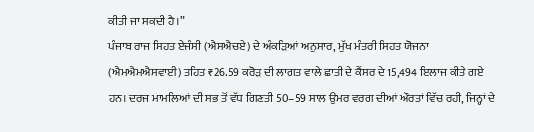ਕੀਤੀ ਜਾ ਸਕਦੀ ਹੈ।”
ਪੰਜਾਬ ਰਾਜ ਸਿਹਤ ਏਜੰਸੀ (ਐਸਐਚਏ) ਦੇ ਅੰਕੜਿਆਂ ਅਨੁਸਾਰ, ਮੁੱਖ ਮੰਤਰੀ ਸਿਹਤ ਯੋਜਨਾ (ਐਮਐਮਐਸਵਾਈ) ਤਹਿਤ ₹26.59 ਕਰੋੜ ਦੀ ਲਾਗਤ ਵਾਲੇ ਛਾਤੀ ਦੇ ਕੈਂਸਰ ਦੇ 15,494 ਇਲਾਜ ਕੀਤੇ ਗਏ ਹਨ। ਦਰਜ ਮਾਮਲਿਆਂ ਦੀ ਸਭ ਤੋਂ ਵੱਧ ਗਿਣਤੀ 50–59 ਸਾਲ ਉਮਰ ਵਰਗ ਦੀਆਂ ਔਰਤਾਂ ਵਿੱਚ ਰਹੀ, ਜਿਨ੍ਹਾਂ ਦੇ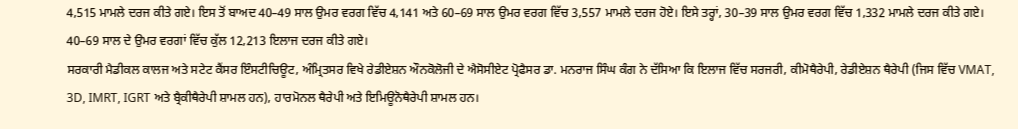4,515 ਮਾਮਲੇ ਦਰਜ ਕੀਤੇ ਗਏ। ਇਸ ਤੋਂ ਬਾਅਦ 40–49 ਸਾਲ ਉਮਰ ਵਰਗ ਵਿੱਚ 4,141 ਅਤੇ 60–69 ਸਾਲ ਉਮਰ ਵਰਗ ਵਿੱਚ 3,557 ਮਾਮਲੇ ਦਰਜ ਹੋਏ। ਇਸੇ ਤਰ੍ਹਾਂ, 30–39 ਸਾਲ ਉਮਰ ਵਰਗ ਵਿੱਚ 1,332 ਮਾਮਲੇ ਦਰਜ ਕੀਤੇ ਗਏ। 40–69 ਸਾਲ ਦੇ ਉਮਰ ਵਰਗਾਂ ਵਿੱਚ ਕੁੱਲ 12,213 ਇਲਾਜ ਦਰਜ ਕੀਤੇ ਗਏ।
ਸਰਕਾਰੀ ਮੈਡੀਕਲ ਕਾਲਜ ਅਤੇ ਸਟੇਟ ਕੈਂਸਰ ਇੰਸਟੀਚਿਊਟ, ਅੰਮ੍ਰਿਤਸਰ ਵਿਖੇ ਰੇਡੀਏਸ਼ਨ ਔਨਕੋਲੋਜੀ ਦੇ ਐਸੋਸੀਏਟ ਪ੍ਰੋਫੈਸਰ ਡਾ. ਮਨਰਾਜ ਸਿੰਘ ਕੰਗ ਨੇ ਦੱਸਿਆ ਕਿ ਇਲਾਜ ਵਿੱਚ ਸਰਜਰੀ, ਕੀਮੋਥੈਰੇਪੀ, ਰੇਡੀਏਸ਼ਨ ਥੈਰੇਪੀ (ਜਿਸ ਵਿੱਚ VMAT, 3D, IMRT, IGRT ਅਤੇ ਬ੍ਰੈਕੀਥੈਰੇਪੀ ਸ਼ਾਮਲ ਹਨ), ਹਾਰਮੋਨਲ ਥੈਰੇਪੀ ਅਤੇ ਇਮਿਊਨੋਥੈਰੇਪੀ ਸ਼ਾਮਲ ਹਨ।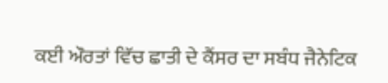ਕਈ ਔਰਤਾਂ ਵਿੱਚ ਛਾਤੀ ਦੇ ਕੈਂਸਰ ਦਾ ਸਬੰਧ ਜੈਨੇਟਿਕ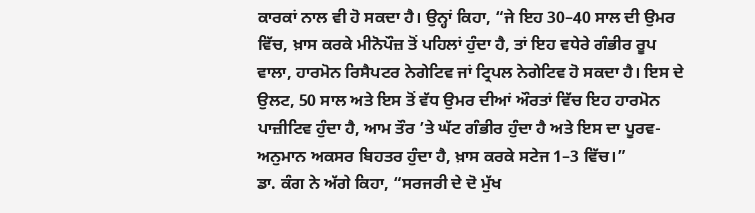ਕਾਰਕਾਂ ਨਾਲ ਵੀ ਹੋ ਸਕਦਾ ਹੈ। ਉਨ੍ਹਾਂ ਕਿਹਾ, “ਜੇ ਇਹ 30–40 ਸਾਲ ਦੀ ਉਮਰ ਵਿੱਚ, ਖ਼ਾਸ ਕਰਕੇ ਮੀਨੋਪੌਜ਼ ਤੋਂ ਪਹਿਲਾਂ ਹੁੰਦਾ ਹੈ, ਤਾਂ ਇਹ ਵਧੇਰੇ ਗੰਭੀਰ ਰੂਪ ਵਾਲਾ, ਹਾਰਮੋਨ ਰਿਸੈਪਟਰ ਨੇਗੇਟਿਵ ਜਾਂ ਟ੍ਰਿਪਲ ਨੇਗੇਟਿਵ ਹੋ ਸਕਦਾ ਹੈ। ਇਸ ਦੇ ਉਲਟ, 50 ਸਾਲ ਅਤੇ ਇਸ ਤੋਂ ਵੱਧ ਉਮਰ ਦੀਆਂ ਔਰਤਾਂ ਵਿੱਚ ਇਹ ਹਾਰਮੋਨ ਪਾਜ਼ੀਟਿਵ ਹੁੰਦਾ ਹੈ, ਆਮ ਤੌਰ ’ਤੇ ਘੱਟ ਗੰਭੀਰ ਹੁੰਦਾ ਹੈ ਅਤੇ ਇਸ ਦਾ ਪੂਰਵ-ਅਨੁਮਾਨ ਅਕਸਰ ਬਿਹਤਰ ਹੁੰਦਾ ਹੈ, ਖ਼ਾਸ ਕਰਕੇ ਸਟੇਜ 1–3 ਵਿੱਚ।”
ਡਾ. ਕੰਗ ਨੇ ਅੱਗੇ ਕਿਹਾ, “ਸਰਜਰੀ ਦੇ ਦੋ ਮੁੱਖ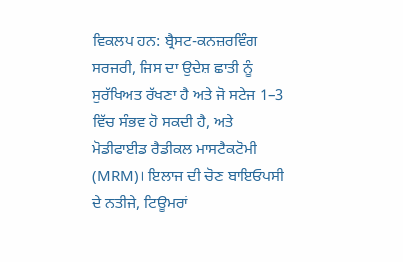ਵਿਕਲਪ ਹਨ: ਬ੍ਰੈਸਟ-ਕਨਜ਼ਰਵਿੰਗ ਸਰਜਰੀ, ਜਿਸ ਦਾ ਉਦੇਸ਼ ਛਾਤੀ ਨੂੰ ਸੁਰੱਖਿਅਤ ਰੱਖਣਾ ਹੈ ਅਤੇ ਜੋ ਸਟੇਜ 1–3 ਵਿੱਚ ਸੰਭਵ ਹੋ ਸਕਦੀ ਹੈ, ਅਤੇ ਮੋਡੀਫਾਈਡ ਰੈਡੀਕਲ ਮਾਸਟੈਕਟੋਮੀ (MRM)। ਇਲਾਜ ਦੀ ਚੋਣ ਬਾਇਓਪਸੀ ਦੇ ਨਤੀਜੇ, ਟਿਊਮਰਾਂ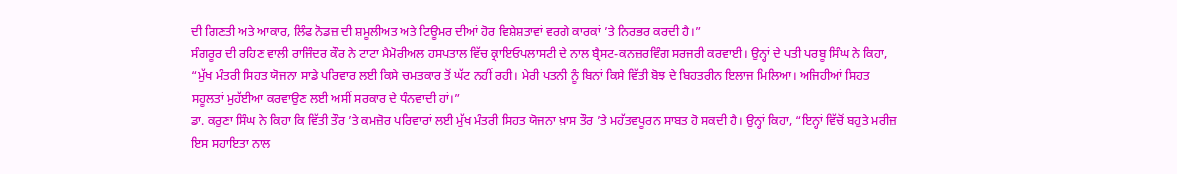ਦੀ ਗਿਣਤੀ ਅਤੇ ਆਕਾਰ, ਲਿੰਫ ਨੋਡਜ਼ ਦੀ ਸ਼ਮੂਲੀਅਤ ਅਤੇ ਟਿਊਮਰ ਦੀਆਂ ਹੋਰ ਵਿਸ਼ੇਸ਼ਤਾਵਾਂ ਵਰਗੇ ਕਾਰਕਾਂ ’ਤੇ ਨਿਰਭਰ ਕਰਦੀ ਹੈ।”
ਸੰਗਰੂਰ ਦੀ ਰਹਿਣ ਵਾਲੀ ਰਾਜਿੰਦਰ ਕੌਰ ਨੇ ਟਾਟਾ ਮੈਮੋਰੀਅਲ ਹਸਪਤਾਲ ਵਿੱਚ ਕ੍ਰਾਇਓਪਲਾਸਟੀ ਦੇ ਨਾਲ ਬ੍ਰੈਸਟ-ਕਨਜ਼ਰਵਿੰਗ ਸਰਜਰੀ ਕਰਵਾਈ। ਉਨ੍ਹਾਂ ਦੇ ਪਤੀ ਪਰਬੂ ਸਿੰਘ ਨੇ ਕਿਹਾ, “ਮੁੱਖ ਮੰਤਰੀ ਸਿਹਤ ਯੋਜਨਾ ਸਾਡੇ ਪਰਿਵਾਰ ਲਈ ਕਿਸੇ ਚਮਤਕਾਰ ਤੋਂ ਘੱਟ ਨਹੀਂ ਰਹੀ। ਮੇਰੀ ਪਤਨੀ ਨੂੰ ਬਿਨਾਂ ਕਿਸੇ ਵਿੱਤੀ ਬੋਝ ਦੇ ਬਿਹਤਰੀਨ ਇਲਾਜ ਮਿਲਿਆ। ਅਜਿਹੀਆਂ ਸਿਹਤ ਸਹੂਲਤਾਂ ਮੁਹੱਈਆ ਕਰਵਾਉਣ ਲਈ ਅਸੀਂ ਸਰਕਾਰ ਦੇ ਧੰਨਵਾਦੀ ਹਾਂ।”
ਡਾ. ਕਰੁਣਾ ਸਿੰਘ ਨੇ ਕਿਹਾ ਕਿ ਵਿੱਤੀ ਤੌਰ ’ਤੇ ਕਮਜ਼ੋਰ ਪਰਿਵਾਰਾਂ ਲਈ ਮੁੱਖ ਮੰਤਰੀ ਸਿਹਤ ਯੋਜਨਾ ਖ਼ਾਸ ਤੌਰ ’ਤੇ ਮਹੱਤਵਪੂਰਨ ਸਾਬਤ ਹੋ ਸਕਦੀ ਹੈ। ਉਨ੍ਹਾਂ ਕਿਹਾ, “ਇਨ੍ਹਾਂ ਵਿੱਚੋਂ ਬਹੁਤੇ ਮਰੀਜ਼ ਇਸ ਸਹਾਇਤਾ ਨਾਲ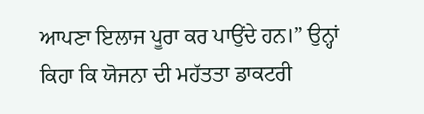ਆਪਣਾ ਇਲਾਜ ਪੂਰਾ ਕਰ ਪਾਉਂਦੇ ਹਨ।” ਉਨ੍ਹਾਂ ਕਿਹਾ ਕਿ ਯੋਜਨਾ ਦੀ ਮਹੱਤਤਾ ਡਾਕਟਰੀ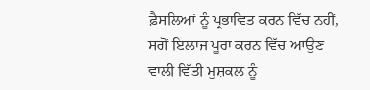ਫ਼ੈਸਲਿਆਂ ਨੂੰ ਪ੍ਰਭਾਵਿਤ ਕਰਨ ਵਿੱਚ ਨਹੀਂ, ਸਗੋਂ ਇਲਾਜ ਪੂਰਾ ਕਰਨ ਵਿੱਚ ਆਉਣ ਵਾਲੀ ਵਿੱਤੀ ਮੁਸ਼ਕਲ ਨੂੰ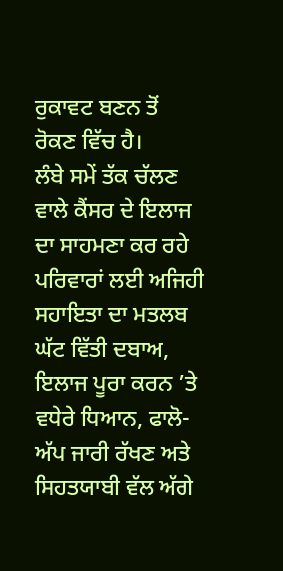ਰੁਕਾਵਟ ਬਣਨ ਤੋਂ ਰੋਕਣ ਵਿੱਚ ਹੈ।
ਲੰਬੇ ਸਮੇਂ ਤੱਕ ਚੱਲਣ ਵਾਲੇ ਕੈਂਸਰ ਦੇ ਇਲਾਜ ਦਾ ਸਾਹਮਣਾ ਕਰ ਰਹੇ ਪਰਿਵਾਰਾਂ ਲਈ ਅਜਿਹੀ ਸਹਾਇਤਾ ਦਾ ਮਤਲਬ ਘੱਟ ਵਿੱਤੀ ਦਬਾਅ, ਇਲਾਜ ਪੂਰਾ ਕਰਨ ’ਤੇ ਵਧੇਰੇ ਧਿਆਨ, ਫਾਲੋ-ਅੱਪ ਜਾਰੀ ਰੱਖਣ ਅਤੇ ਸਿਹਤਯਾਬੀ ਵੱਲ ਅੱਗੇ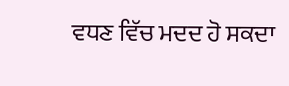ਵਧਣ ਵਿੱਚ ਮਦਦ ਹੋ ਸਕਦਾ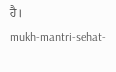ਹੈ।
mukh-mantri-sehat-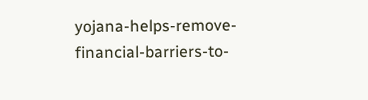yojana-helps-remove-financial-barriers-to-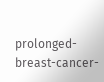prolonged-breast-cancer-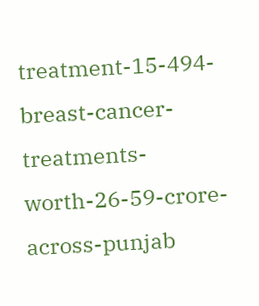treatment-15-494-breast-cancer-treatments-worth-26-59-crore-across-punjab